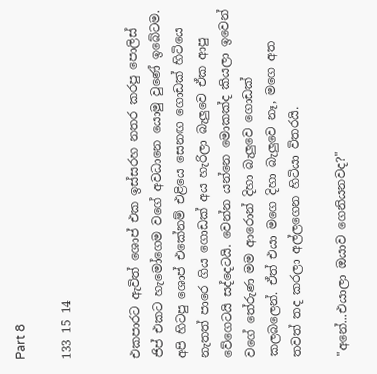Part 8

133 15 14


එකපාරට ඇවිත් ශොප් එක ඉස්සරහ නතර කරපු පොලිස් ජිප් එකට හැමෝගෙම වගේ අවධානෙ යොමු වුණේ ඉබේටම. අපි හිටපු ශොප් එකේනම් එළියෙ සෙනඟ ගොඩක් හිටියෙ නැතත් පාරෙ ගිය ගොඩක් අය හැරිලා බැලුවෙ ඒක ආපු වේගෙටයි සද්දෙටයි. වෙන්න යන්නෙ මොකක්ද කියලා ඉවෙන් වගේ තේරුණ මම ආරොන් දිහා බැලුවෙ ගොඩක් කලබලෙන්. ඒත් එයා මගෙ දිහා බැලුවෙ නෑ, මගෙ අත තවත් තද කරලා අල්ලගෙන හිටියා විතරයි.

"අනේ...එයාලා ඔයාව ගෙනියනවද?"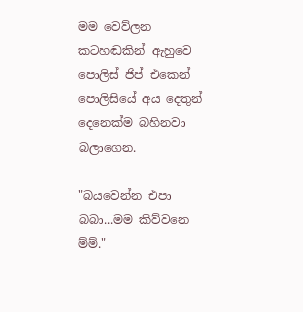මම වෙව්ලන කටහඬකින් ඇහුවෙ පොලිස් ජිප් එකෙන් පොලිසියේ අය දෙතුන් දෙනෙක්ම බහිනවා බලාගෙන.

"බයවෙන්න එපා බබා...මම කිව්වනෙ ම්ම්."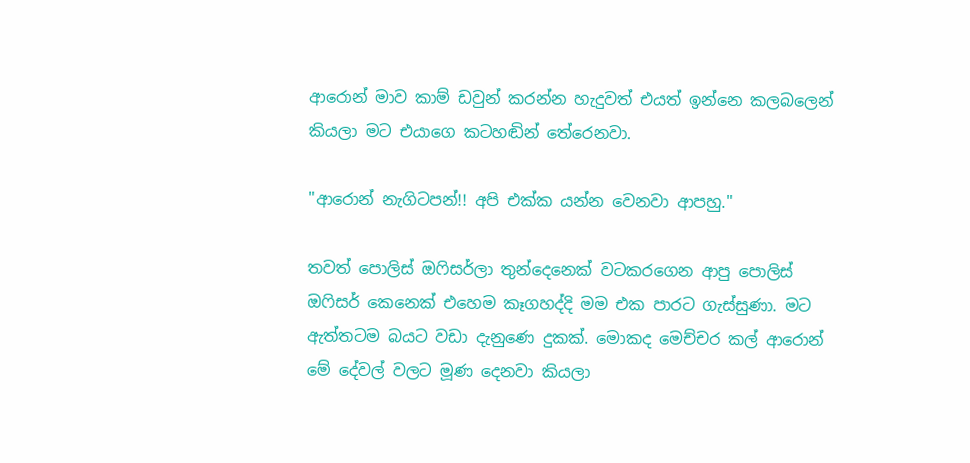ආරොන් මාව කාම් ඩවුන් කරන්න හැදුවත් එයත් ඉන්නෙ කලබලෙන් කියලා මට එයාගෙ කටහඬින් තේරෙනවා.

"ආරොන් නැගිටපන්!! අපි එක්ක යන්න වෙනවා ආපහු."

තවත් පොලිස් ඔෆිසර්ලා තුන්දෙනෙක් වටකරගෙන ආපු පොලිස් ඔෆිසර් කෙනෙක් එහෙම කෑගහද්දි මම එක පාරට ගැස්සුණා. මට ඇත්තටම බයට වඩා දැනුණෙ දුකක්. මොකද මෙච්චර කල් ආරොන් මේ දේවල් වලට මූණ දෙනවා කියලා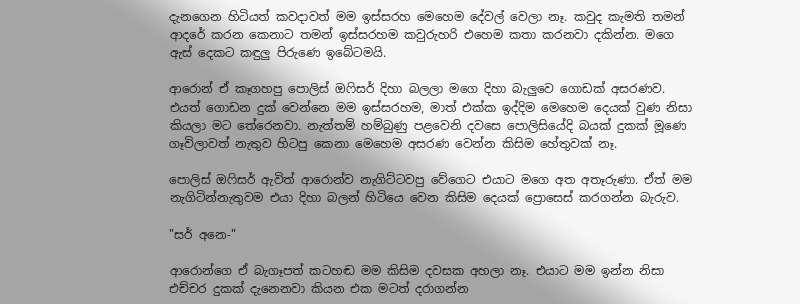දැනගෙන හිටියත් කවදාවත් මම ඉස්සරහ මෙහෙම දේවල් වෙලා නෑ. කවුද කැමති තමන් ආදරේ කරන කෙනාට තමන් ඉස්සරහම කවුරුහරි එහෙම කතා කරනවා දකින්න. මගෙ ඇස් දෙකට කඳුලු පිරුණෙ ඉබේටමයි.

ආරොන් ඒ කෑගහපු පොලිස් ඔෆිසර් දිහා බලලා මගෙ දිහා බැලුවෙ ගොඩක් අසරණව. එයත් ගොඩන දුක් වෙන්නෙ මම ඉස්සරහම, මාත් එක්ක ඉද්දිම මෙහෙම දෙයක් වුණ නිසා කියලා මට තේරෙනවා. නැත්තම් හම්බුණු පළවෙනි දවසෙ පොලිසියේදි බයක් දුකක් මූණෙ ගෑවිලාවත් නැතුව හිටපු කෙනා මෙහෙම අසරණ වෙන්න කිසිම හේතුවක් නෑ.

පොලිස් ඔෆිසර් ඇවිත් ආරොන්ව නැගිට්ටවපු වේගෙට එයාට මගෙ අත අතෑරුණා. ඒත් මම නැගිටින්නැතුවම එයා දිහා බලන් හිටියෙ වෙන කිසිම දෙයක් ප්‍රොසෙස් කරගන්න බැරුව.

"සර් අනෙ-"

ආරොන්ගෙ ඒ බැගෑපත් කටහඬ මම කිසිම දවසක අහලා නෑ. එයාට මම ඉන්න නිසා එච්චර දුකක් දැනෙනවා කියන එක මටත් දරාගන්න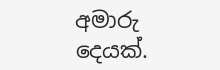අමාරු දෙයක්.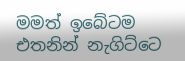මමත් ඉබේටම එතනින් නැගිට්ටෙ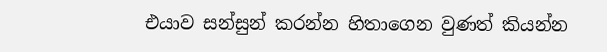එයාව සන්සුන් කරන්න හිතාගෙන වුණත් කියන්න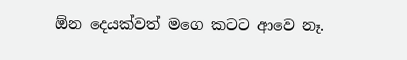ඕන දෙයක්වත් මගෙ කටට ආවෙ නෑ.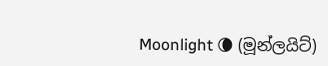Moonlight 🌘 (මූන්ලයිට්)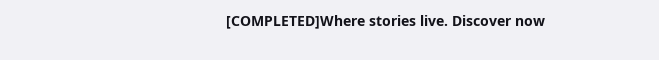[COMPLETED]Where stories live. Discover now